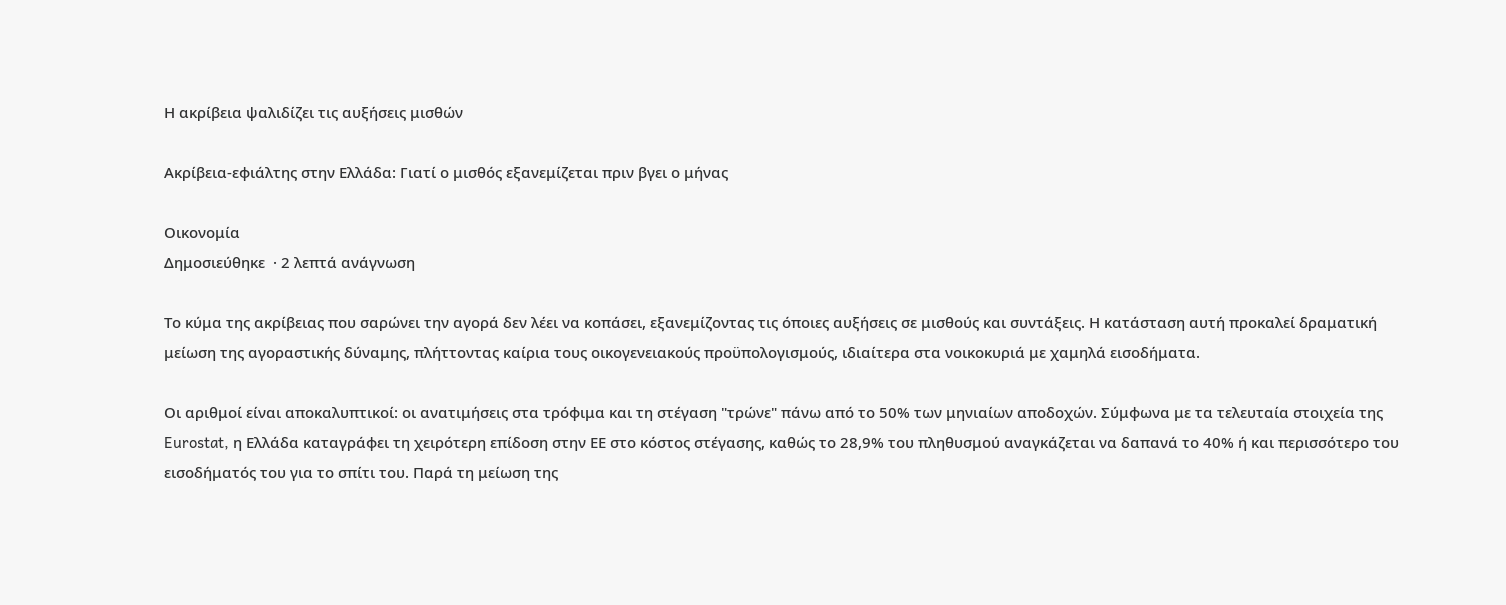Η ακρίβεια ψαλιδίζει τις αυξήσεις μισθών

Ακρίβεια-εφιάλτης στην Ελλάδα: Γιατί ο μισθός εξανεμίζεται πριν βγει ο μήνας

Οικονομία
Δημοσιεύθηκε  · 2 λεπτά ανάγνωση

Το κύμα της ακρίβειας που σαρώνει την αγορά δεν λέει να κοπάσει, εξανεμίζοντας τις όποιες αυξήσεις σε μισθούς και συντάξεις. Η κατάσταση αυτή προκαλεί δραματική μείωση της αγοραστικής δύναμης, πλήττοντας καίρια τους οικογενειακούς προϋπολογισμούς, ιδιαίτερα στα νοικοκυριά με χαμηλά εισοδήματα.

Οι αριθμοί είναι αποκαλυπτικοί: οι ανατιμήσεις στα τρόφιμα και τη στέγαση "τρώνε" πάνω από το 50% των μηνιαίων αποδοχών. Σύμφωνα με τα τελευταία στοιχεία της Eurostat, η Ελλάδα καταγράφει τη χειρότερη επίδοση στην ΕΕ στο κόστος στέγασης, καθώς το 28,9% του πληθυσμού αναγκάζεται να δαπανά το 40% ή και περισσότερο του εισοδήματός του για το σπίτι του. Παρά τη μείωση της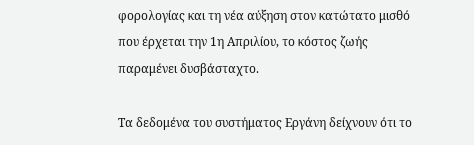φορολογίας και τη νέα αύξηση στον κατώτατο μισθό που έρχεται την 1η Απριλίου, το κόστος ζωής παραμένει δυσβάσταχτο.

Τα δεδομένα του συστήματος Εργάνη δείχνουν ότι το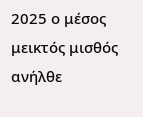2025 ο μέσος μεικτός μισθός ανήλθε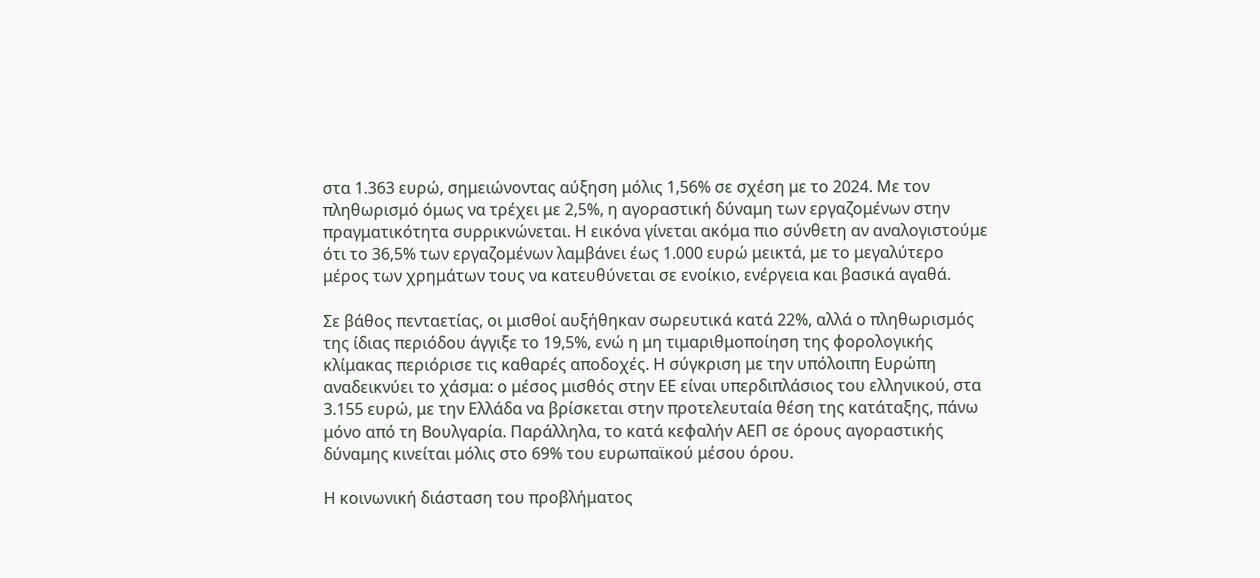στα 1.363 ευρώ, σημειώνοντας αύξηση μόλις 1,56% σε σχέση με το 2024. Με τον πληθωρισμό όμως να τρέχει με 2,5%, η αγοραστική δύναμη των εργαζομένων στην πραγματικότητα συρρικνώνεται. Η εικόνα γίνεται ακόμα πιο σύνθετη αν αναλογιστούμε ότι το 36,5% των εργαζομένων λαμβάνει έως 1.000 ευρώ μεικτά, με το μεγαλύτερο μέρος των χρημάτων τους να κατευθύνεται σε ενοίκιο, ενέργεια και βασικά αγαθά.

Σε βάθος πενταετίας, οι μισθοί αυξήθηκαν σωρευτικά κατά 22%, αλλά ο πληθωρισμός της ίδιας περιόδου άγγιξε το 19,5%, ενώ η μη τιμαριθμοποίηση της φορολογικής κλίμακας περιόρισε τις καθαρές αποδοχές. Η σύγκριση με την υπόλοιπη Ευρώπη αναδεικνύει το χάσμα: ο μέσος μισθός στην ΕΕ είναι υπερδιπλάσιος του ελληνικού, στα 3.155 ευρώ, με την Ελλάδα να βρίσκεται στην προτελευταία θέση της κατάταξης, πάνω μόνο από τη Βουλγαρία. Παράλληλα, το κατά κεφαλήν ΑΕΠ σε όρους αγοραστικής δύναμης κινείται μόλις στο 69% του ευρωπαϊκού μέσου όρου.

Η κοινωνική διάσταση του προβλήματος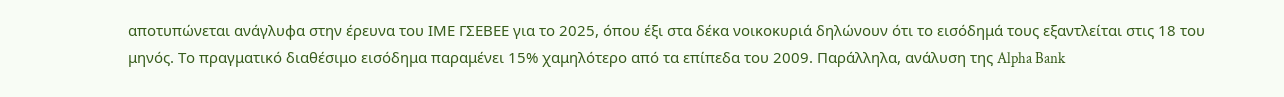αποτυπώνεται ανάγλυφα στην έρευνα του ΙΜΕ ΓΣΕΒΕΕ για το 2025, όπου έξι στα δέκα νοικοκυριά δηλώνουν ότι το εισόδημά τους εξαντλείται στις 18 του μηνός. Το πραγματικό διαθέσιμο εισόδημα παραμένει 15% χαμηλότερο από τα επίπεδα του 2009. Παράλληλα, ανάλυση της Alpha Bank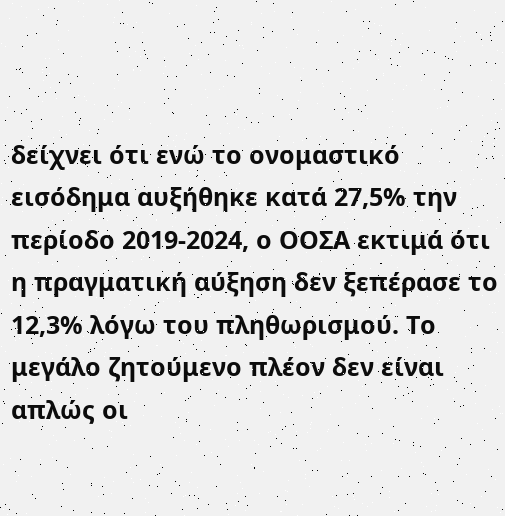δείχνει ότι ενώ το ονομαστικό εισόδημα αυξήθηκε κατά 27,5% την περίοδο 2019-2024, ο ΟΟΣΑ εκτιμά ότι η πραγματική αύξηση δεν ξεπέρασε το 12,3% λόγω του πληθωρισμού. Το μεγάλο ζητούμενο πλέον δεν είναι απλώς οι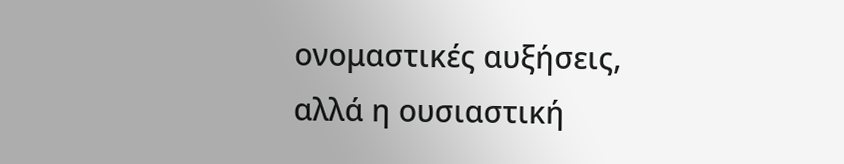ονομαστικές αυξήσεις, αλλά η ουσιαστική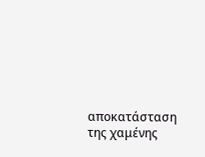αποκατάσταση της χαμένης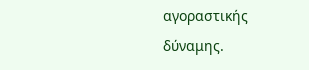αγοραστικής δύναμης.